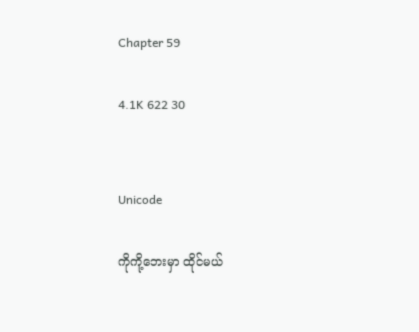Chapter 59

4.1K 622 30


Unicode

ကိုကို့ဘေးမှာ ထိုင်မယ်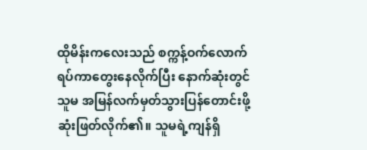ထိုမိန်းကလေးသည် စက္ကန့်ဝက်လောက် ရပ်ကာတွေးနေလိုက်ပြီး နောက်ဆုံးတွင် သူမ အမြန်လက်မှတ်သွားပြန်တောင်းဖို့ ဆုံးဖြတ်လိုက်၏။ သူမရဲ့ကျန်ရှိ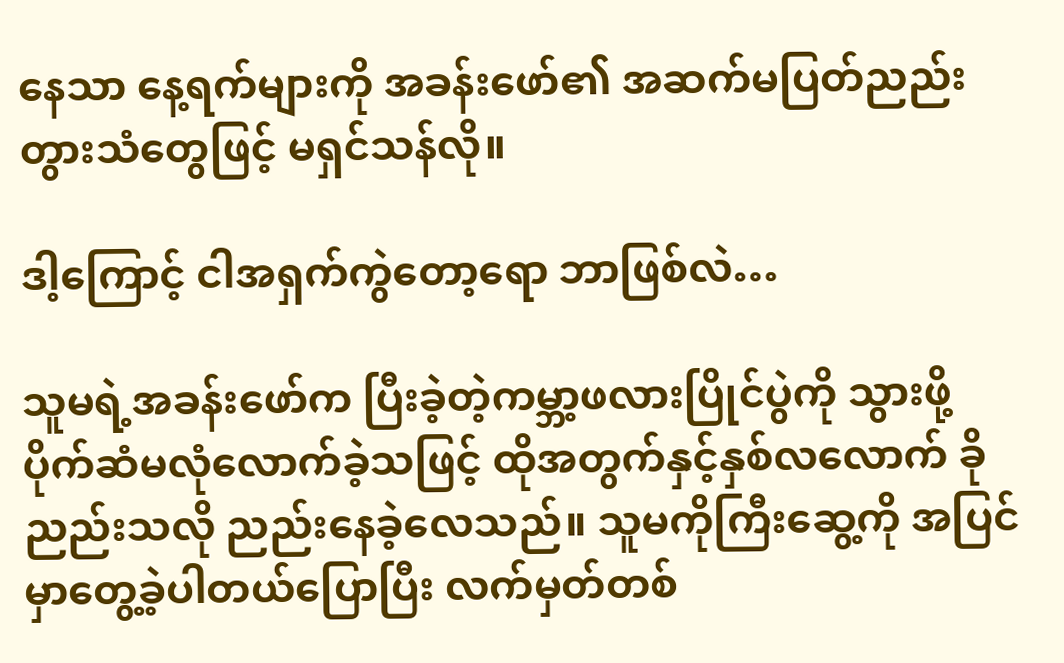နေသာ နေ့ရက်များကို အခန်းဖော်၏ အဆက်မပြတ်ညည်းတွားသံတွေဖြင့် မရှင်သန်လို။

ဒါ့ကြောင့် ငါအရှက်ကွဲတော့ရော ဘာဖြစ်လဲ…

သူမရဲ့အခန်းဖော်က ပြီးခဲ့တဲ့ကမ္ဘာ့ဖလားပြိုင်ပွဲကို သွားဖို့ ပိုက်ဆံမလုံလောက်ခဲ့သဖြင့် ထိုအတွက်နှင့်နှစ်လလောက် ခိုညည်းသလို ညည်းနေခဲ့လေသည်။ သူမကိုကြီးဆွေ့ကို အပြင်မှာတွေ့ခဲ့ပါတယ်ပြောပြီး လက်မှတ်တစ်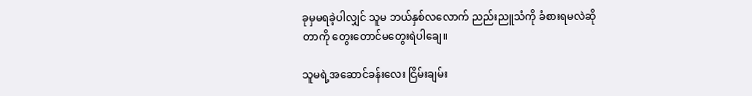ခုမှမရခဲ့ပါလျှင် သူမ ဘယ်နှစ်လလောက် ညည်းညူသံကို ခံစားရမလဲဆိုတာကို တွေးတောင်မတွေးရဲပါချေ။

သူမရဲ့အဆောင်ခန်းလေး ငြိမ်းချမ်း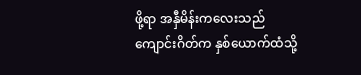ဖို့ရာ အနှီမိန်းကလေးသည် ကျောင်းဂိတ်က နှစ်ယောက်ထံသို့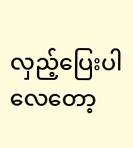လှည့်ပြေးပါလေတော့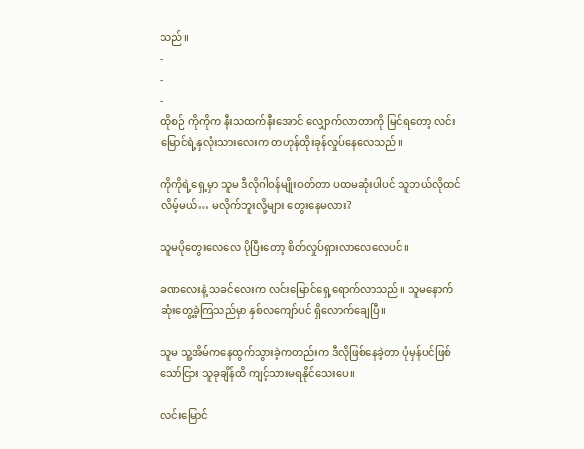သည်။
-
-
-
ထိုစဉ် ကိုကိုက နီးသထက်နီးအောင် လျှောက်လာတာကို မြင်ရတော့ လင်းမြောင်ရဲ့နှလုံးသားလေးက တဟုန်ထိုးခုန်လှုပ်နေလေသည်။

ကိုကိုရဲ့ရှေ့မှာ သူမ ဒီလိုဂါဝန်မျိုးဝတ်တာ ပထမဆုံးပါပင် သူဘယ်လိုထင်လိမ့်မယ်… မလိုက်ဘူးလို့များ တွေးနေမလား?

သူမပိုတွေးလေလေ ပိုပြီးတော့ စိတ်လှုပ်ရှားလာလေလေပင်။

ခဏလေးနဲ့ သခင်လေးက လင်းမြောင်ရှေ့ရောက်လာသည်။ သူမနောက်ဆုံးတွေ့ခဲ့ကြသည်မှာ နှစ်လကျော်ပင် ရှိလောက်ချေပြီ။

သူမ သူ့အိမ်ကနေထွက်သွားခဲ့ကတည်းက ဒီလိုဖြစ်နေခဲ့တာ ပုံမှန်ပင်ဖြစ်သော်ငြား သူခုချိန်ထိ ကျင့်သားမရနိုင်သေးပေ။

လင်းမြောင်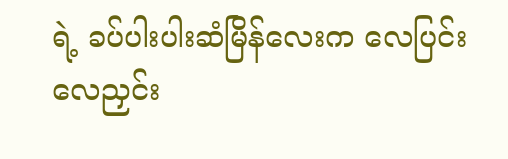ရဲ့ ခပ်ပါးပါးဆံမြိန်လေးက လေပြင်းလေညှင်း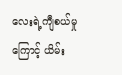လေးရဲ့ကျီစယ်မှုကြောင့် ယိမ်း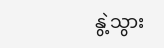နွဲ့သွား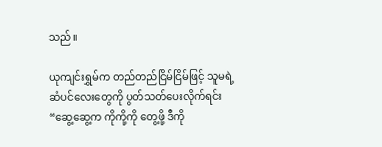သည်။

ယုကျင်းရွှမ်က တည်တည်ငြိမ်ငြိမ်ဖြင့် သူမရဲ့ဆံပင်လေးတွေကို ပွတ်သတ်ပေးလိုက်ရင်း
“ဆွေ့ဆွေ့က ကိုကို့ကို တွေ့ဖို့ ဒီကို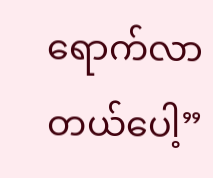ရောက်လာတယ်ပေါ့”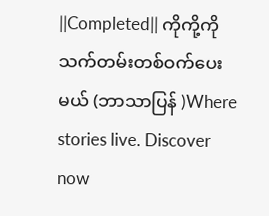||Completed|| ကိုကို့ကို သက်တမ်းတစ်ဝက်ပေးမယ် (ဘာသာပြန် )Where stories live. Discover now